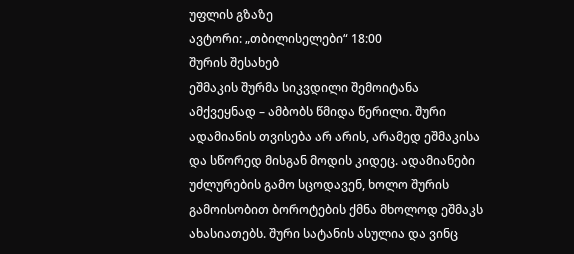უფლის გზაზე
ავტორი: „თბილისელები“ 18:00
შურის შესახებ
ეშმაკის შურმა სიკვდილი შემოიტანა ამქვეყნად – ამბობს წმიდა წერილი. შური ადამიანის თვისება არ არის, არამედ ეშმაკისა და სწორედ მისგან მოდის კიდეც. ადამიანები უძლურების გამო სცოდავენ, ხოლო შურის გამოისობით ბოროტების ქმნა მხოლოდ ეშმაკს ახასიათებს. შური სატანის ასულია და ვინც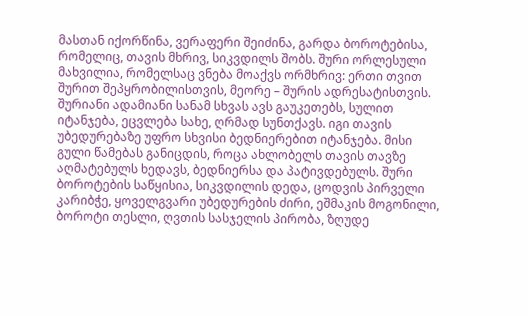მასთან იქორწინა, ვერაფერი შეიძინა, გარდა ბოროტებისა, რომელიც, თავის მხრივ, სიკვდილს შობს. შური ორლესული მახვილია, რომელსაც ვნება მოაქვს ორმხრივ: ერთი თვით შურით შეპყრობილისთვის, მეორე – შურის ადრესატისთვის. შურიანი ადამიანი სანამ სხვას ავს გაუკეთებს, სულით იტანჯება, ეცვლება სახე, ღრმად სუნთქავს. იგი თავის უბედურებაზე უფრო სხვისი ბედნიერებით იტანჯება. მისი გული წამებას განიცდის, როცა ახლობელს თავის თავზე აღმატებულს ხედავს, ბედნიერსა და პატივდებულს. შური ბოროტების საწყისია, სიკვდილის დედა, ცოდვის პირველი კარიბჭე, ყოველგვარი უბედურების ძირი, ეშმაკის მოგონილი, ბოროტი თესლი, ღვთის სასჯელის პირობა, ზღუდე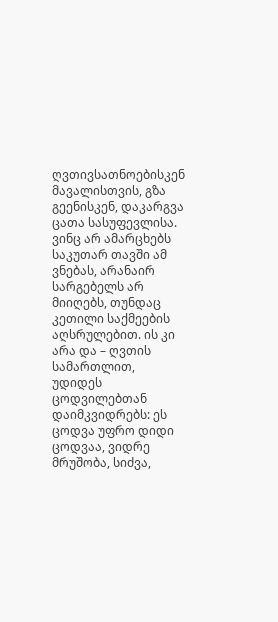ღვთივსათნოებისკენ მავალისთვის, გზა გეენისკენ, დაკარგვა ცათა სასუფევლისა. ვინც არ ამარცხებს საკუთარ თავში ამ ვნებას, არანაირ სარგებელს არ მიიღებს, თუნდაც კეთილი საქმეების აღსრულებით. ის კი არა და – ღვთის სამართლით, უდიდეს ცოდვილებთან დაიმკვიდრებს: ეს ცოდვა უფრო დიდი ცოდვაა, ვიდრე მრუშობა, სიძვა,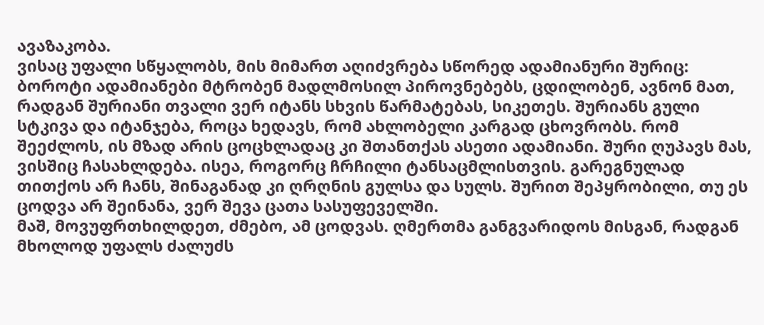ავაზაკობა.
ვისაც უფალი სწყალობს, მის მიმართ აღიძვრება სწორედ ადამიანური შურიც: ბოროტი ადამიანები მტრობენ მადლმოსილ პიროვნებებს, ცდილობენ, ავნონ მათ, რადგან შურიანი თვალი ვერ იტანს სხვის წარმატებას, სიკეთეს. შურიანს გული სტკივა და იტანჯება, როცა ხედავს, რომ ახლობელი კარგად ცხოვრობს. რომ შეეძლოს, ის მზად არის ცოცხლადაც კი შთანთქას ასეთი ადამიანი. შური ღუპავს მას, ვისშიც ჩასახლდება. ისეა, როგორც ჩრჩილი ტანსაცმლისთვის. გარეგნულად თითქოს არ ჩანს, შინაგანად კი ღრღნის გულსა და სულს. შურით შეპყრობილი, თუ ეს ცოდვა არ შეინანა, ვერ შევა ცათა სასუფეველში.
მაშ, მოვუფრთხილდეთ, ძმებო, ამ ცოდვას. ღმერთმა განგვარიდოს მისგან, რადგან მხოლოდ უფალს ძალუძს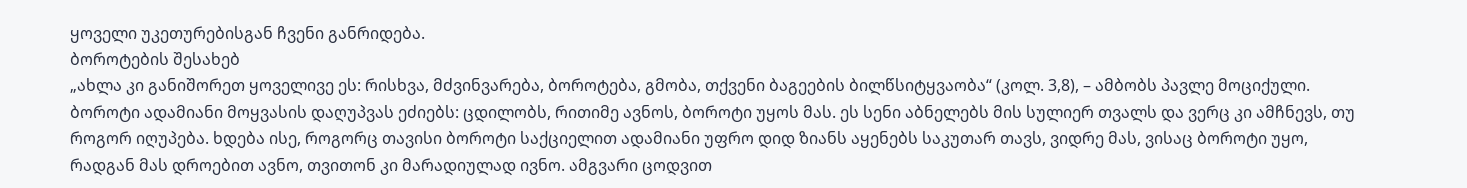ყოველი უკეთურებისგან ჩვენი განრიდება.
ბოროტების შესახებ
„ახლა კი განიშორეთ ყოველივე ეს: რისხვა, მძვინვარება, ბოროტება, გმობა, თქვენი ბაგეების ბილწსიტყვაობა“ (კოლ. 3,8), – ამბობს პავლე მოციქული.
ბოროტი ადამიანი მოყვასის დაღუპვას ეძიებს: ცდილობს, რითიმე ავნოს, ბოროტი უყოს მას. ეს სენი აბნელებს მის სულიერ თვალს და ვერც კი ამჩნევს, თუ როგორ იღუპება. ხდება ისე, როგორც თავისი ბოროტი საქციელით ადამიანი უფრო დიდ ზიანს აყენებს საკუთარ თავს, ვიდრე მას, ვისაც ბოროტი უყო, რადგან მას დროებით ავნო, თვითონ კი მარადიულად ივნო. ამგვარი ცოდვით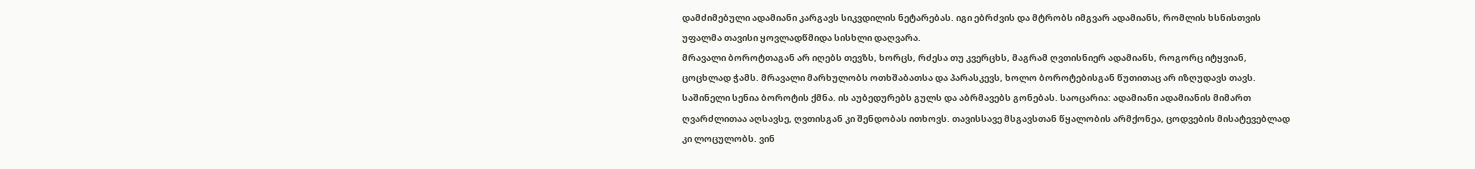დამძიმებული ადამიანი კარგავს სიკვდილის ნეტარებას. იგი ებრძვის და მტრობს იმგვარ ადამიანს, რომლის ხსნისთვის უფალმა თავისი ყოვლადწმიდა სისხლი დაღვარა.
მრავალი ბოროტთაგან არ იღებს თევზს, ხორცს, რძესა თუ კვერცხს, მაგრამ ღვთისნიერ ადამიანს, როგორც იტყვიან, ცოცხლად ჭამს. მრავალი მარხულობს ოთხშაბათსა და პარასკევს, ხოლო ბოროტებისგან წუთითაც არ იზღუდავს თავს. საშინელი სენია ბოროტის ქმნა. ის აუბედურებს გულს და აბრმავებს გონებას. საოცარია: ადამიანი ადამიანის მიმართ ღვარძლითაა აღსავსე, ღვთისგან კი შენდობას ითხოვს. თავისსავე მსგავსთან წყალობის არმქონეა, ცოდვების მისატევებლად კი ლოცულობს. ვინ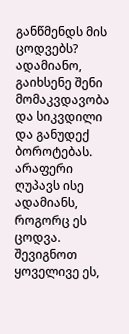განწმენდს მის ცოდვებს? ადამიანო, გაიხსენე შენი მომაკვდავობა და სიკვდილი და განუდექ ბოროტებას. არაფერი ღუპავს ისე ადამიანს, როგორც ეს ცოდვა.
შევიგნოთ ყოველივე ეს,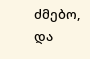ძმებო, და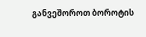განვეშოროთ ბოროტის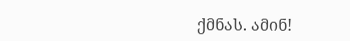ქმნას. ამინ!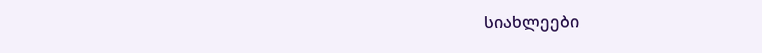სიახლეები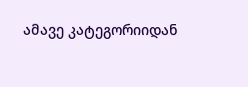ამავე კატეგორიიდან